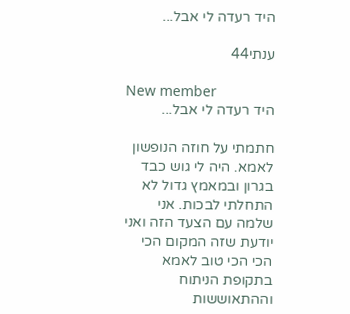היד רעדה לי אבל...

ענתי44

New member
היד רעדה לי אבל...

חתמתי על חוזה הנופשון לאמא. היה לי גוש כבד בגרון ובמאמץ גדול לא התחלתי לבכות. אני שלמה עם הצעד הזה ואני יודעת שזה המקום הכי הכי הכי טוב לאמא בתקופת הניתוח וההתאוששות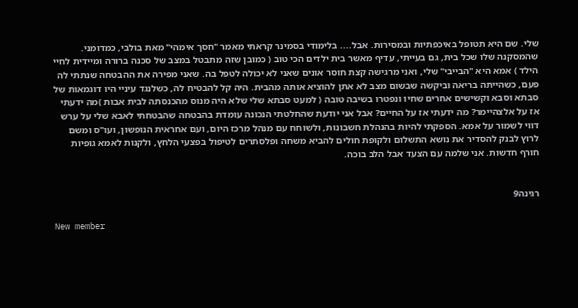שלי. שם היא תטופל באיכפתיות ובמסירות. אבל.... בלימודי בסמינר קראתי מאמר "חסך אימהי" מאת בולבי, כמדומני. שהמסקנה שלו שכל בית, גם בעייתי, עדיף מאשר בית ילדים הכי טוב ( כמובן שזה מתבטל במצב של סכנה ברורה ומיידית לחיי הילד ) אמא היא "הבייבי" שלי, ואני מרגישה קצת חוסר אונים שאני לא יכולה לטפל בה. שאני מפירה את ההבטחה שנתתי לה פעם, כשהייתה בריאה וביקשה שבשום מצב לא אתן להוציא אותה מהבית. היה קל להבטיח לה, כשלנגד עיניי היו דוגמאות של סבתא וסבא וקשישים אחרים שחיו ונפטרו בשיבה טובה ( למעט סבתא שלי שלא היה מנוס מהכנסתה לבית אבות )מה ידעתי אז על אלצהיימר? מה ידעתי אז על החיים? אבל אני יודעת שהחלטתי הנכונה עומדת בהבטחה שהבטחתי לאבא שלי על ערש דווי לשמור על אמא. הספקתי להיות בהנהלת חשבונות, ולשוחח עם מנהל מרכז היום, ועם אחראית הנופשון, ועו"ס ומשם לרוץ לבנק להסדיר את נושא התשלום ולקופת חולים להביא משחה ופלסתרים לטיפול בפצעי הלחץ, ולקנות לאמא גופיות חורף חדשות. אני שלמה עם הצעד אבל הלב בוכה.


רגינה9

New member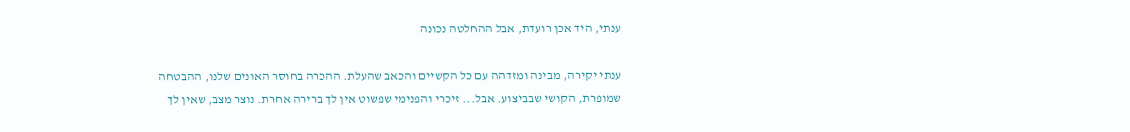ענתי, היד אכן רועדת, אבל ההחלטה נכונה

ענתי יקירה, מבינה ומזדהה עם כל הקשיים והכאב שהעלת. ההכרה בחוסר האונים שלנו, ההבטחה שמופרת, הקושי שבביצוע. אבל... זיכרי והפנימי שפשוט אין לך ברירה אחרת. נוצר מצב, שאין לך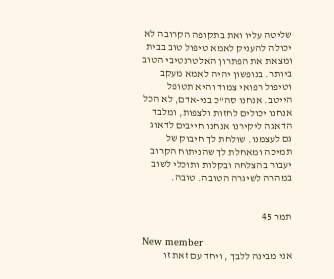שליטה עליו ואת בתקופה הקרובה לא יכולה להעניק לאמא טיפול טוב בבית ומצאת את הפתרון האלטרנטיבי הטוב ביותר. בנופשון יהיה לאמא מעקב וטיפול רפואי צמוד והיא תטופל הייטב. אנחנו סה"כ בני-אדם, לא הכל אנחנו יכולים לחזות ולצפות, ומלבד הדאגה ליקירנו אנחנו חייבים לדאוג גם לעצמנו. שולחת לך חיבוק של תמיכה ומאחלת לך שהניתוח הקרוב יעבור בהצלחה ובקלות ותוכלי לשוב במהרה לשיגרה הטובה. טובה.


תמר 45

New member
אני מבינה ללבך , ויחד עם זאת זו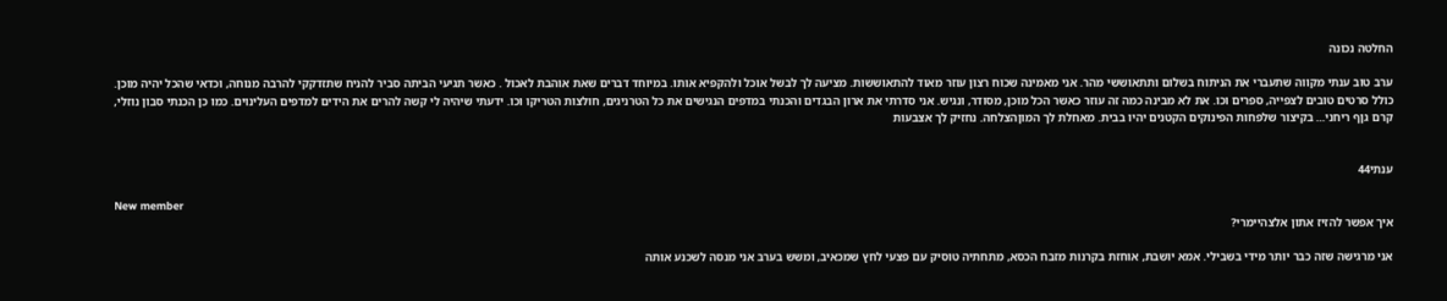החלטה נכונה

ערב טוב ענתי מקווה שתעברי את הניתוח בשלום ותתאוששי מהר. אני מאמינה שכוח רצון עוזר מאוד להתאוששות. מציעה לך לבשל אוכל ולהקפיא אותו. במיוחד דברים שאת אוהבת לאכול . כאשר תגיעי הביתה סביר להניח שתזדקקי להרבה מנוחה, וכדאי שהכל יהיה מוכן. כולל סרטים טובים לצפייה, ספרים וכו. את לא מבינה כמה זה עוזר כאשר הכל מוכן, מסודר, ונגיש. אני סדרתי את ארון הבגדים והכנתי במדפים הנגישים את כל הטרניגים, חולצות הטריקו וכו. ידעתי שיהיה לי קשה להרים את הידים למדפים העלינוים. כמו כן הכנתי סבון נוזלי, קרם גןף ריחני... בקיצור שלפחות הפינוקים הקטנים יהיו בבית. מאחלת לך המוןהצלחה. נחזיק לך אצבעות


ענתי44

New member
איך אפשר להזיז אתון אלצהיימרי?

אני מרגישה שזה כבר יותר מידי בשבילי. אמא יושבת, אוחזת בקרנות מזבח הכסא, מתחתיה טוסיק עם פצעי לחץ שמכאיב, ומשש בערב אני מנסה לשכנע אותה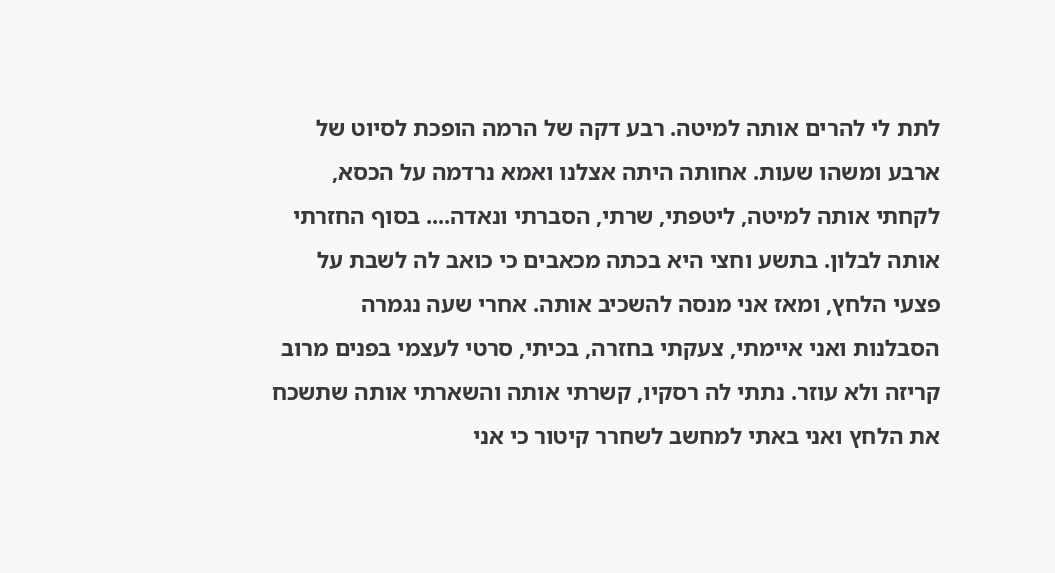לתת לי להרים אותה למיטה. רבע דקה של הרמה הופכת לסיוט של ארבע ומשהו שעות. אחותה היתה אצלנו ואמא נרדמה על הכסא, לקחתי אותה למיטה, ליטפתי, שרתי, הסברתי ונאדה.... בסוף החזרתי אותה לבלון. בתשע וחצי היא בכתה מכאבים כי כואב לה לשבת על פצעי הלחץ, ומאז אני מנסה להשכיב אותה. אחרי שעה נגמרה הסבלנות ואני איימתי, צעקתי בחזרה, בכיתי, סרטי לעצמי בפנים מרוב קריזה ולא עוזר. נתתי לה רסקיו, קשרתי אותה והשארתי אותה שתשכח את הלחץ ואני באתי למחשב לשחרר קיטור כי אני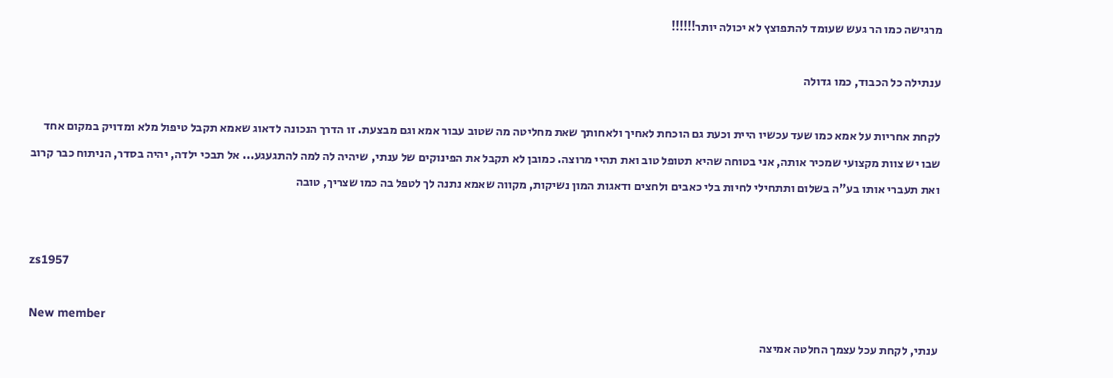מרגישה כמו הר געש שעומד להתפוצץ לא יכולה יותר!!!!!!

ענתילה כל הכבוד, כמו גדולה

לקחת אחריות על אמא כמו שעד עכשיו היית וכעת גם הוכחת לאחיך ולאחותך שאת מחליטה מה שטוב עבור אמא וגם מבצעת. זו הדרך הנכונה לדאוג שאמא תקבל טיפול מלא ומדויק במקום אחד שבו יש צוות מקצועי שמכיר אותה, אני בטוחה שהיא תטופל טוב ואת תהיי מרוצה. כמובן לא תקבל את הפינוקים של ענתי, שיהיה לה למה להתגעגע... אל תבכי ילדה, יהיה בסדר, הניתוח כבר קרוב ואת תעברי אותו בע"ה בשלום ותתחילי לחיות בלי כאבים ולחצים ודאגות המון נשיקות, מקווה שאמא נתנה לך לטפל בה כמו שצריך, טובה


zs1957

New member
ענתי, לקחת עכל עצמך החלטה אמיצה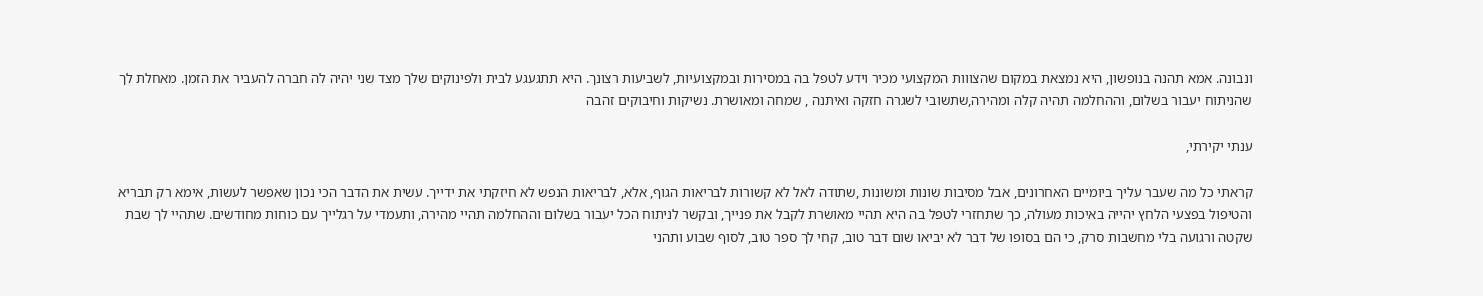ונבונה. אמא תהנה בנופשון, היא נמצאת במקום שהצווות המקצועי מכיר וידע לטפל בה במסירות ובמקצועיות, לשביעות רצונך. היא תתגעגע לבית ולפינוקים שלך מצד שני יהיה לה חברה להעביר את הזמן. מאחלת לך שהניתוח יעבור בשלום, וההחלמה תהיה קלה ומהירה,שתשובי לשגרה חזקה ואיתנה , שמחה ומאושרת. נשיקות וחיבוקים זהבה

ענתי יקירתי,

קראתי כל מה שעבר עליך ביומיים האחרונים, אבל מסיבות שונות ומשונות ,שתודה לאל לא קשורות לבריאות הגוף, אלא, לבריאות הנפש לא חיזקתי את ידייך. עשית את הדבר הכי נכון שאפשר לעשות, אימא רק תבריא והטיפול בפצעי הלחץ יהייה באיכות מעולה, כך שתחזרי לטפל בה היא תהיי מאושרת לקבל את פנייך, ובקשר לניתוח הכל יעבור בשלום וההחלמה תהיי מהירה, ותעמדי על רגלייך עם כוחות מחודשים. שתהיי לך שבת שקטה ורגועה בלי מחשבות סרק, כי הם בסופו של דבר לא יביאו שום דבר טוב, קחי לך ספר טוב, לסוף שבוע ותהני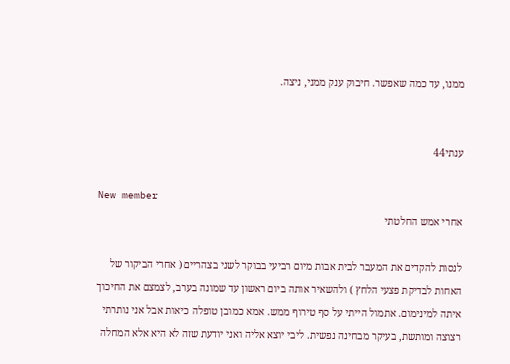ממנו, עד כמה שאפשר. חיבוק ענק ממני, ניצה.


ענתי44

New member
אחרי אמש החלטתי

לנסות להקדים את המעבר לבית אבות מיום רביעי בבוקר לשני בצהריים ( אחרי הביקור של האחות לבדיקת פצעי הלחץ ) ולהשאיר אותה ביום ראשון עד שמונה בערב, לצמצם את החיכוך איתה למינימום. אתמול הייתי על סף טירוף ממש. אמא כמובן טופלה כיאות אבל אני נותרתי רצוצה ומותשת, בעיקר מבחינה נפשית. ליבי יוצא אליה ואני יודעת שזה לא היא אלא המחלה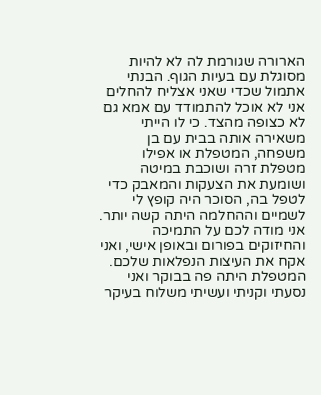הארורה שגורמת לה לא להיות מסוגלת עם בעיות הגוף. הבנתי אתמול שכדי שאני אצליח להחלים אני לא אוכל להתמודד עם אמא גם לא כצופה מהצד. כי לו הייתי משאירה אותה בבית עם בן משפחה, המטפלת או אפילו מטפלת זרה ושוכבת במיטה ושומעת את הצעקות והמאבק כדי לטפל בה, הסוכר היה קופץ לי לשמיים וההחלמה היתה קשה יותר. אני מודה לכם על התמיכה והחיזוקים בפורום ובאופן אישי, ואני אקח את העיצות הנפלאות שלכם. המטפלת היתה פה בבוקר ואני נסעתי וקניתי ועשיתי משלוח בעיקר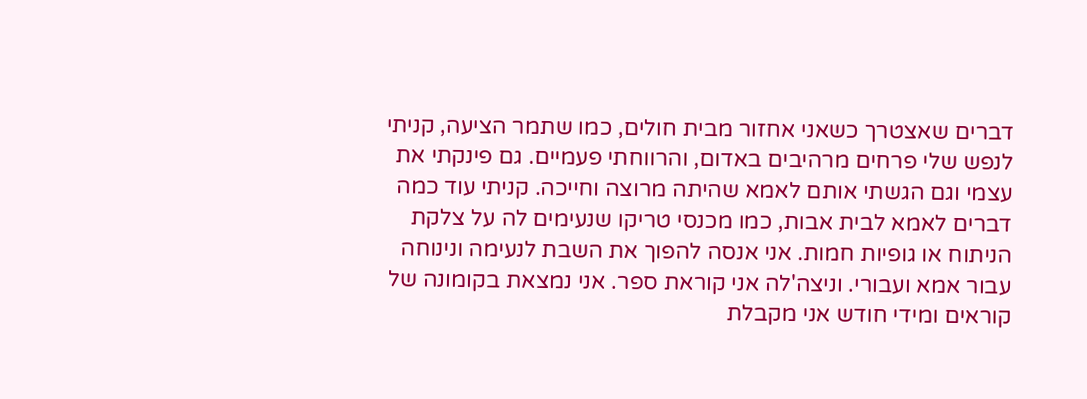דברים שאצטרך כשאני אחזור מבית חולים, כמו שתמר הציעה, קניתי לנפש שלי פרחים מרהיבים באדום, והרווחתי פעמיים. גם פינקתי את עצמי וגם הגשתי אותם לאמא שהיתה מרוצה וחייכה. קניתי עוד כמה דברים לאמא לבית אבות, כמו מכנסי טריקו שנעימים לה על צלקת הניתוח או גופיות חמות. אני אנסה להפוך את השבת לנעימה ונינוחה עבור אמא ועבורי. וניצה'לה אני קוראת ספר. אני נמצאת בקומונה של קוראים ומידי חודש אני מקבלת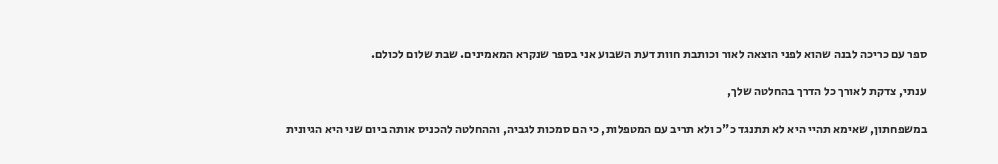ספר עם כריכה לבנה שהוא לפני הוצאה לאור וכותבת חוות דעת השבוע אני בספר שנקרא המאמינים. שבת שלום לכולם.

ענתי, צדקת לאורך כל הדרך בהחלטה שלך,

במשפחתון, שאימא תהיי היא לא תתנגד כ"כ ולא תריב עם המטפלות, כי הם סמכות לגביה, וההחלטה להכניס אותה ביום שני היא הגיונית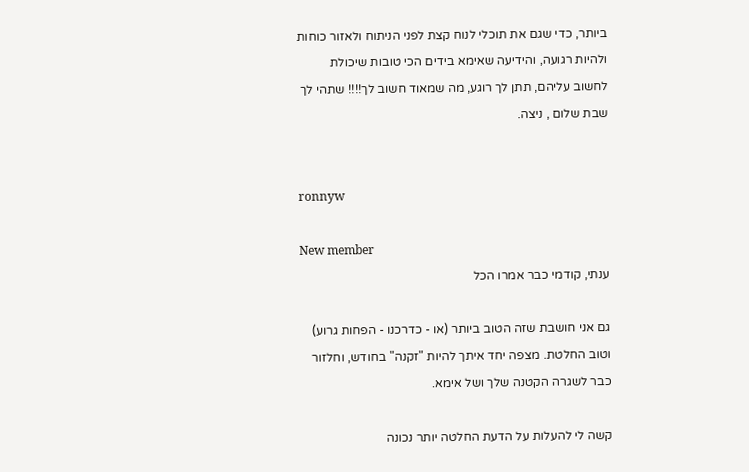ביותר, כדי שגם את תוכלי לנוח קצת לפני הניתוח ולאזור כוחות ולהיות רגועה, והידיעה שאימא בידים הכי טובות שיכולת לחשוב עליהם, תתן לך רוגע, מה שמאוד חשוב לך!!!! שתהי לך שבת שלום , ניצה.


ronnyw

New member
ענתי, קודמי כבר אמרו הכל

גם אני חושבת שזה הטוב ביותר (או - כדרכנו - הפחות גרוע) וטוב החלטת. מצפה יחד איתך להיות "זקנה" בחודש, וחלזור כבר לשגרה הקטנה שלך ושל אימא.

קשה לי להעלות על הדעת החלטה יותר נכונה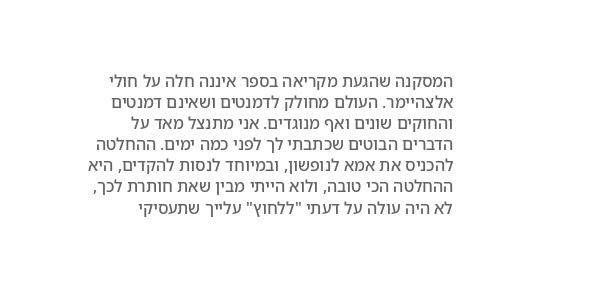המסקנה שהגעת מקריאה בספר איננה חלה על חולי אלצהיימר. העולם מחולק לדמנטים ושאינם דמנטים והחוקים שונים ואף מנוגדים. אני מתנצל מאד על הדברים הבוטים שכתבתי לך לפני כמה ימים. ההחלטה להכניס את אמא לנופשון, ובמיוחד לנסות להקדים, היא ההחלטה הכי טובה, ולוא הייתי מבין שאת חותרת לכך, לא היה עולה על דעתי "ללחוץ" עלייך שתעסיקי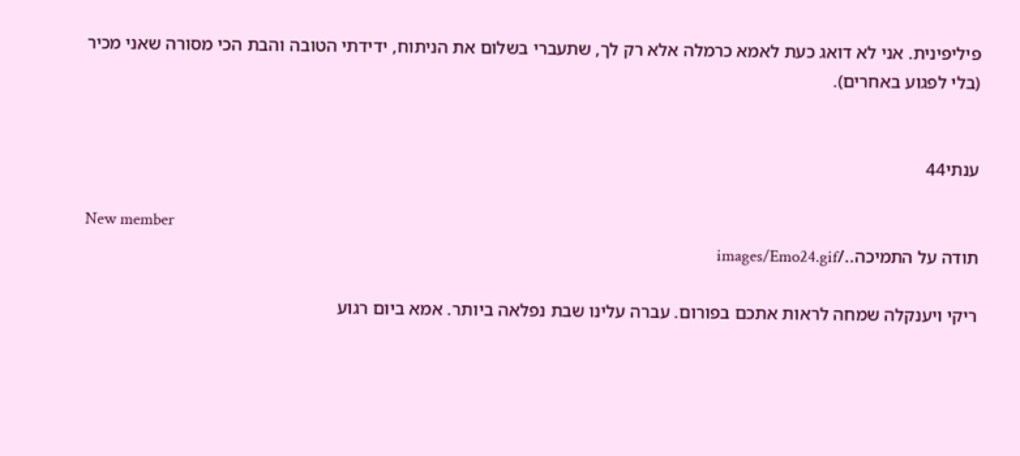פיליפינית. אני לא דואג כעת לאמא כרמלה אלא רק לך, שתעברי בשלום את הניתוח, ידידתי הטובה והבת הכי מסורה שאני מכיר (בלי לפגוע באחרים).


ענתי44

New member
תודה על התמיכה../images/Emo24.gif

ריקי ויענקלה שמחה לראות אתכם בפורום. עברה עלינו שבת נפלאה ביותר. אמא ביום רגוע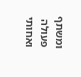ומשתף פעולה ואחותי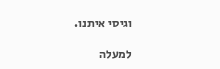וגיסי איתנו.

למעלה